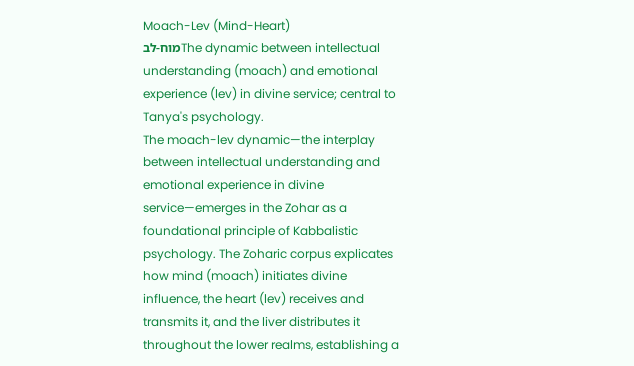Moach-Lev (Mind-Heart)
מוח-לבThe dynamic between intellectual understanding (moach) and emotional experience (lev) in divine service; central to Tanya's psychology.
The moach-lev dynamic—the interplay between intellectual understanding and emotional experience in divine service—emerges in the Zohar as a foundational principle of Kabbalistic psychology. The Zoharic corpus explicates how mind (moach) initiates divine influence, the heart (lev) receives and transmits it, and the liver distributes it throughout the lower realms, establishing a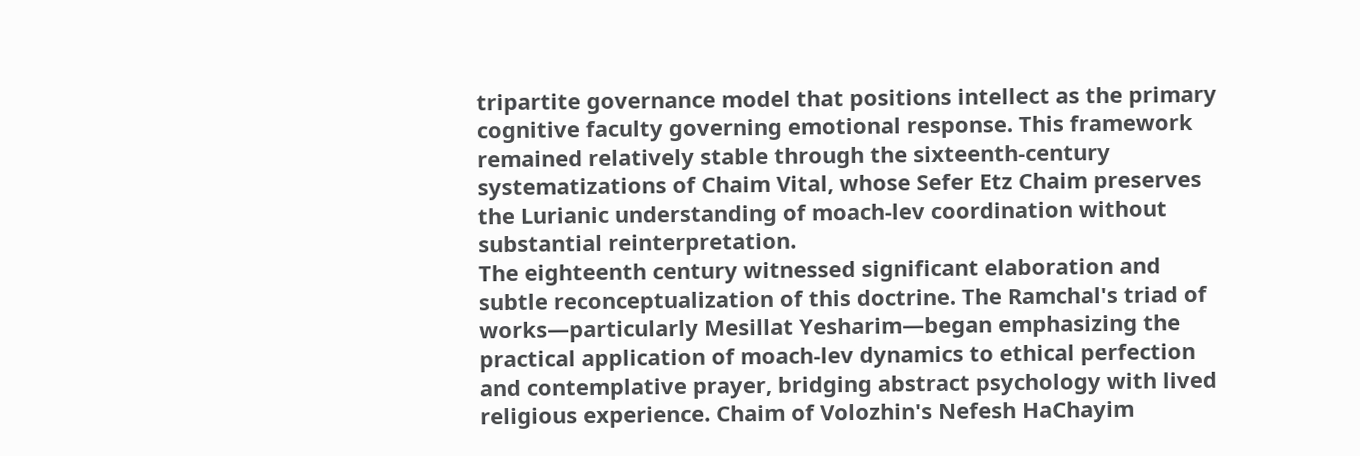tripartite governance model that positions intellect as the primary cognitive faculty governing emotional response. This framework remained relatively stable through the sixteenth-century systematizations of Chaim Vital, whose Sefer Etz Chaim preserves the Lurianic understanding of moach-lev coordination without substantial reinterpretation.
The eighteenth century witnessed significant elaboration and subtle reconceptualization of this doctrine. The Ramchal's triad of works—particularly Mesillat Yesharim—began emphasizing the practical application of moach-lev dynamics to ethical perfection and contemplative prayer, bridging abstract psychology with lived religious experience. Chaim of Volozhin's Nefesh HaChayim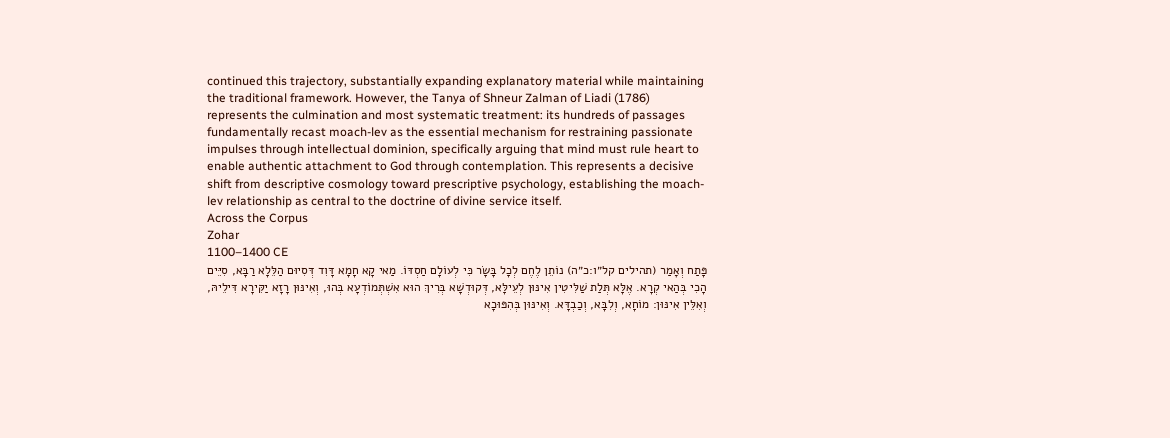continued this trajectory, substantially expanding explanatory material while maintaining the traditional framework. However, the Tanya of Shneur Zalman of Liadi (1786) represents the culmination and most systematic treatment: its hundreds of passages fundamentally recast moach-lev as the essential mechanism for restraining passionate impulses through intellectual dominion, specifically arguing that mind must rule heart to enable authentic attachment to God through contemplation. This represents a decisive shift from descriptive cosmology toward prescriptive psychology, establishing the moach-lev relationship as central to the doctrine of divine service itself.
Across the Corpus
Zohar
1100–1400 CE
פָּתַח וְאָמַר (תהילים קל״ו:כ״ה) נוֹתֵן לֶחֶם לְכָל בָּשָׂר כִּי לְעוֹלָם חַסְדּוֹ. מַאי קָא חָמָא דָּוִד דְּסִיוּם הַלֵּלָא רַבָּא, סִיֵּים הָכִי בְּהַאי קְרָא. אֶלָּא תְּלַת שַׁלִּיטִין אִינּוּן לְעֵילָּא, דְּקוּדְשָׁא בְּרִיךְ הוּא אִשְׁתְּמוֹדְעָא בְּהוּ, וְאִינּוּן רָזָא יַקִּירָא דִּילֵיהּ, וְאִלֵּין אִינּוּן: מוֹחָא, וְלִבָּא, וְכַבְדָּא. וְאִינּוּן בְּהִפּוּכָא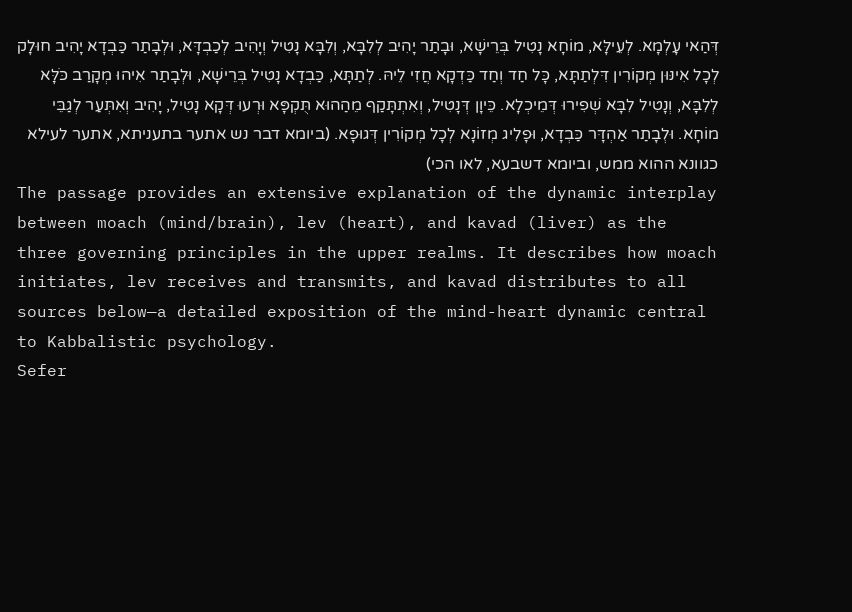דְּהַאי עָלְמָא. לְעֵילָּא, מוֹחָא נָטִיל בְּרֵישָׁא, וּבָתַר יָהִיב לְלִבָּא, וְלִבָּא נָטִיל וְיָהִיב לְכַבְדָּא, וּלְבָתַר כַּבְדָא יָהִיב חוּלָק לְכָל אִינּוּן מְקוֹרִין דִּלְתַתָּא, כָּל חַד וְחַד כַּדְקָא חֲזִי לֵיהּ. לְתַתָּא, כַּבְדָא נָטִיל בְּרֵישָׁא, וּלְבָתַר אִיהוּ מְקָרַב כֹּלָּא לְלִבָּא, וְנָטִיל לִבָּא שְׁפִירוּ דְּמֵיכְלָא. כֵּיוָן דְּנָטִיל, וְאִתְתָּקַף מֵהַהוּא תֻּקְפָּא וּרְעוּ דְּקָא נָטִיל, יָהִיב וְאִתְּעַר לְגַבֵּי מוֹחָא. וּלְבָתַר אַהְדָּר כַּבְדָא, וּפָלִיג מְזוֹנָא לְכָל מְקוֹרִין דְּגוּפָא. (ביומא דבר נש אתער בתעניתא, אתער לעילא כגוונא ההוא ממש, וביומא דשבעא, לאו הכי)
The passage provides an extensive explanation of the dynamic interplay between moach (mind/brain), lev (heart), and kavad (liver) as the three governing principles in the upper realms. It describes how moach initiates, lev receives and transmits, and kavad distributes to all sources below—a detailed exposition of the mind-heart dynamic central to Kabbalistic psychology.
Sefer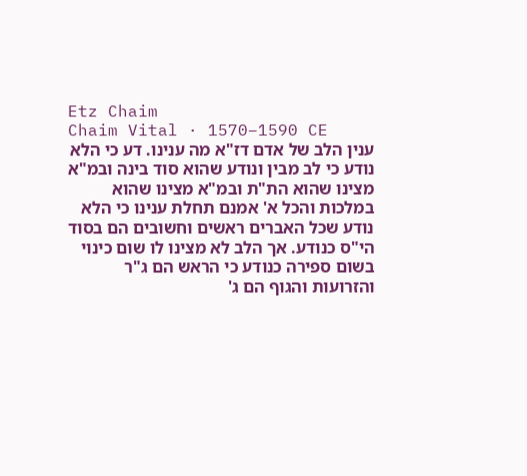Etz Chaim
Chaim Vital · 1570–1590 CE
ענין הלב של אדם דז"א מה ענינו. דע כי הלא נודע כי לב מבין ונודע שהוא סוד בינה ובמ"א מצינו שהוא הת"ת ובמ"א מצינו שהוא במלכות והכל א' אמנם תחלת ענינו כי הלא נודע שכל האברים ראשים וחשובים הם בסוד הי"ס כנודע. אך הלב לא מצינו לו שום כינוי בשום ספירה כנודע כי הראש הם ג"ר והזרועות והגוף הם ג'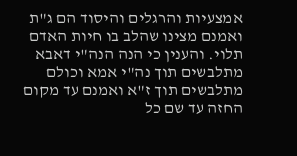אמצעיות והרגלים והיסוד הם ג"ת ואמנם מצינו שהלב בו חיות האדם תלוי. והענין כי הנה הנה"י דאבא מתלבשים תוך נה"י אמא וכולם מתלבשים תוך ז"א ואמנם עד מקום החזה עד שם כל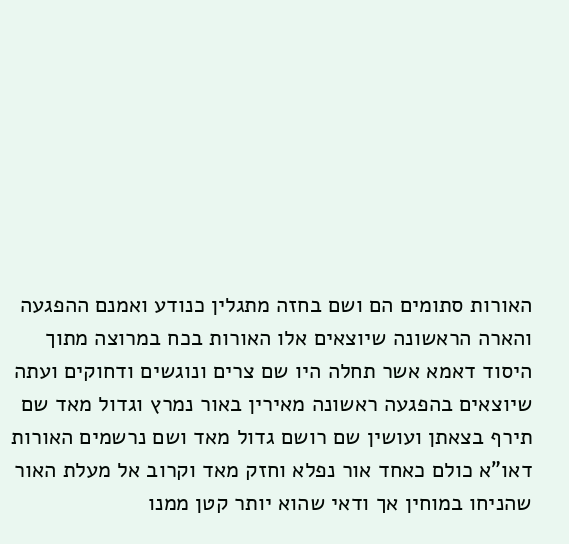האורות סתומים הם ושם בחזה מתגלין כנודע ואמנם ההפגעה והארה הראשונה שיוצאים אלו האורות בכח במרוצה מתוך היסוד דאמא אשר תחלה היו שם צרים ונוגשים ודחוקים ועתה שיוצאים בהפגעה ראשונה מאירין באור נמרץ וגדול מאד שם תירף בצאתן ועושין שם רושם גדול מאד ושם נרשמים האורות דאו"א כולם כאחד אור נפלא וחזק מאד וקרוב אל מעלת האור שהניחו במוחין אך ודאי שהוא יותר קטן ממנו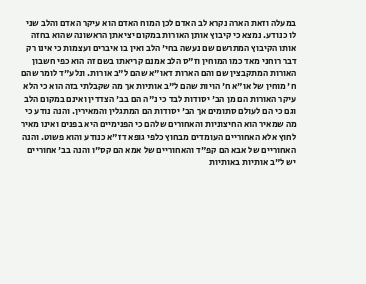במעלה וזאת הארה נקרא לב האדם לכן המוח האדם הוא עיקר האדם והלב שני לו כנודע. נמצא כי קיבוץ אותן האורות במקום יציאתן הראשונה שהוא בחזה אותו הקיבוץ המתרשם שם נעשה בחי' הלב ואין בו איברים ועצמות כי אינו רק דבר רוחני מאד כמו המוחין וז"ס הלב אמנם קריאתו בשם זה הוא כפי חשבון האורות המתקבצין שם והם הארות דאו"א שהם ל"ב אורות. ונלע"ד לומר שהם ח' מוחין של או"א ח' הויות שהם ל"ב אותיות אך מה שקבלתי בזה הוא כי הלא עיקר האורות הם מן הב' יסודות לבד כי נ"ה הם בב' הצדדין ואינם במקום הלב וגם כי הם לעולם סתומים אך הב' יסודות הם המתגלין והמאירין. והנה נודע כי מה שמאיר הוא החיצוניות והאחורים שלהם כי הפנימיים היא בפנים ואינו מאיר לחוץ אלא האחוריים העומדים מבחוץ כלפי גופא דז"א כנודע והוא פשוט. והנה האחוריים של אבא הם קפ"ד והאחוריים של אמא הם קס"ו והנה בב' אחוריים יש ל"ב אותיות באותיות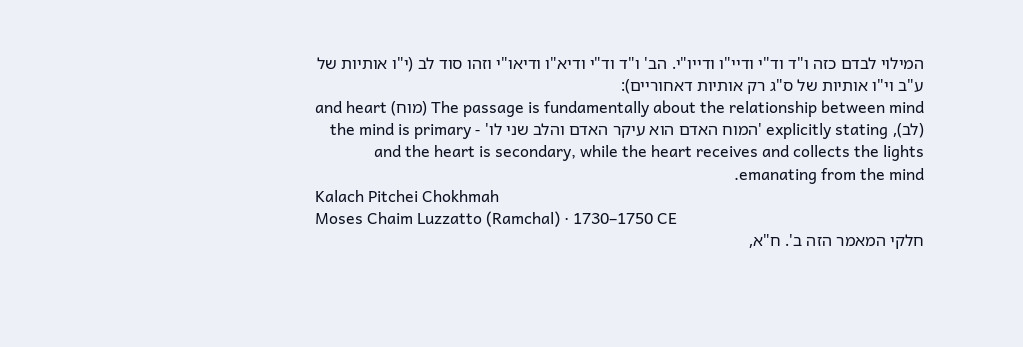המילוי לבדם כזה ו"ד וד"י ודיי"ו ודייו"י. הב' ו"ד וד"י ודיא"ו ודיאו"י וזהו סוד לב (י"ו אותיות של ע"ב וי"ו אותיות של ס"ג רק אותיות דאחוריים):
The passage is fundamentally about the relationship between mind (מוח) and heart (לב), explicitly stating 'המוח האדם הוא עיקר האדם והלב שני לו' - the mind is primary and the heart is secondary, while the heart receives and collects the lights emanating from the mind.
Kalach Pitchei Chokhmah
Moses Chaim Luzzatto (Ramchal) · 1730–1750 CE
חלקי המאמר הזה ב'. ח"א,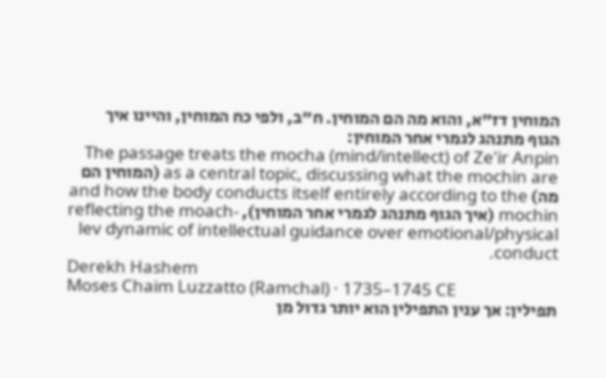המוחין דז"א, והוא מה הם המוחין. ח"ב, ולפי כח המוחין, והיינו איך הגוף מתנהג לגמרי אחר המוחין:
The passage treats the mocha (mind/intellect) of Ze'ir Anpin as a central topic, discussing what the mochin are (המוחין הם מה) and how the body conducts itself entirely according to the mochin (איך הגוף מתנהג לגמרי אחר המוחין), reflecting the moach-lev dynamic of intellectual guidance over emotional/physical conduct.
Derekh Hashem
Moses Chaim Luzzatto (Ramchal) · 1735–1745 CE
תפילין: אך ענין התפילין הוא יותר גדול מן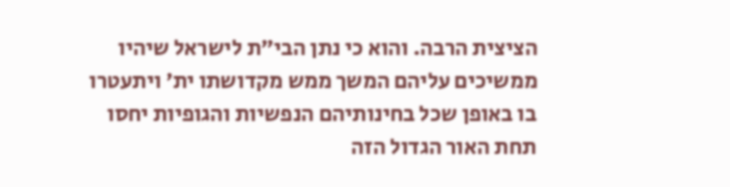הציצית הרבה. והוא כי נתן הבי״ת לישראל שיהיו ממשיכים עליהם המשך ממש מקדושתו ית׳ ויתעטרו בו באופן שכל בחינותיהם הנפשיות והגופיות יחסו תחת האור הגדול הזה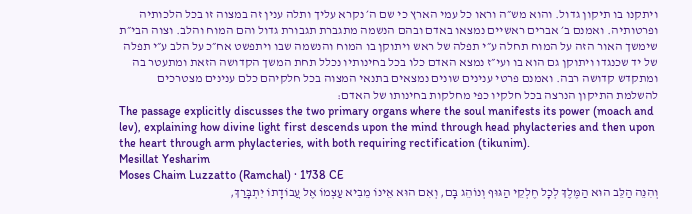ויתקנו בו תיקון גדול. והוא מש״ה וראו כל עמי הארץ כי שם ה׳ נקרא עליך ותלה ענין זה במצוה זו בכל הלכותיה ופרטותיה. ואמנם ב׳ אברים ראשיים נמצאו באדם ובהם הנשמה מתגברת תגבורת גדול והם המוח והלב. וצוה הבי״ת שימשך האור הזה על המוח תחלה ע״י תפלה של ראש ויתוקן בו המוח והנשמה שבו ויתפשט אח״כ על הלב ע״י תפלה של יד שכנגדו ויתוקן גם הוא בו ועי״ז נמצא האדם כלו בכל בחינותיו נכלל תחת המשך הקדושה הזאת ומתעטר בה ומתקדש קדושה רבה. ואמנם פרטי ענינים שונים נמצאים בתנאי המצוה בכל חלקיהם כלם ענינים מצטרכים להשלמת התיקון הנרצה בכל חלקיו כפי מחלקות בחינותו של האדם:
The passage explicitly discusses the two primary organs where the soul manifests its power (moach and lev), explaining how divine light first descends upon the mind through head phylacteries and then upon the heart through arm phylacteries, with both requiring rectification (tikunim).
Mesillat Yesharim
Moses Chaim Luzzatto (Ramchal) · 1738 CE
וְהִנֵּה הַלֵּב הוּא הַמֶּלֶךְ לְכָל חֶלְקֵי הַגּוּף וְנוֹהֵג בָּם, וְאִם הוּא אֵינוֹ מֵבִיא עַצְמוֹ אֶל עֲבוֹדָתוֹ יִתְבָּרַךְ,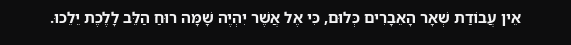אֵין עֲבוֹדַת שְׁאָר הָאֵבָרִים כְּלוּם, כִּי אֶל אֲשֶׁר יִהְיֶה שָׁמָּה רוּחַ הַלֵּב לָלֶכֶת יֵלֵכוּ.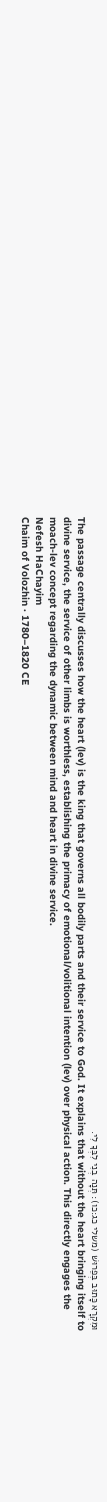וּמִקְרָא כָּתוּב בְּפֵרוּשׁ (משלי כג:כו): תְּנָה בְנִי לִבְּךָ לִי.
The passage centrally discusses how the heart (lev) is the king that governs all bodily parts and their service to God. It explains that without the heart bringing itself to divine service, the service of other limbs is worthless, establishing the primacy of emotional/volitional intention (lev) over physical action. This directly engages the moach-lev concept regarding the dynamic between mind and heart in divine service.
Nefesh HaChayim
Chaim of Volozhin · 1780–1820 CE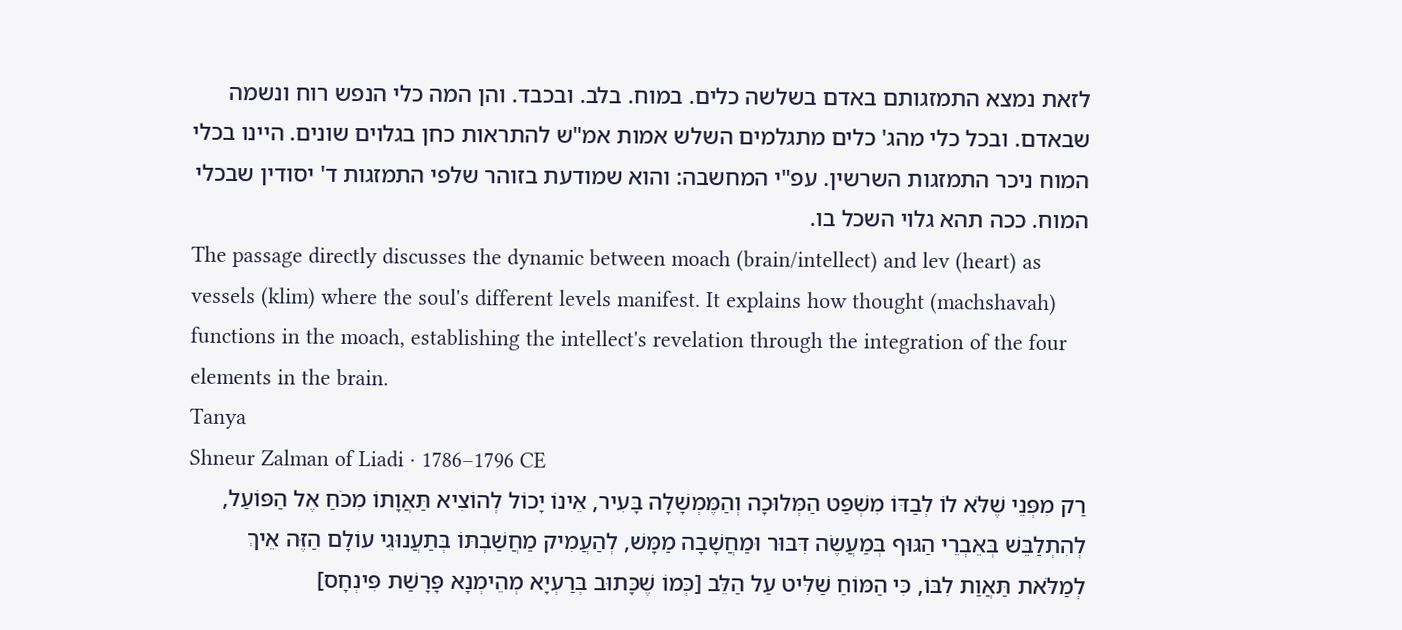לזאת נמצא התמזגותם באדם בשלשה כלים. במוח. בלב. ובכבד. והן המה כלי הנפש רוח ונשמה שבאדם. ובכל כלי מהג' כלים מתגלמים השלש אמות אמ"ש להתראות כחן בגלוים שונים. היינו בכלי המוח ניכר התמזגות השרשין. עפ"י המחשבה: והוא שמודעת בזוהר שלפי התמזגות ד' יסודין שבכלי המוח. ככה תהא גלוי השכל בו.
The passage directly discusses the dynamic between moach (brain/intellect) and lev (heart) as vessels (klim) where the soul's different levels manifest. It explains how thought (machshavah) functions in the moach, establishing the intellect's revelation through the integration of the four elements in the brain.
Tanya
Shneur Zalman of Liadi · 1786–1796 CE
רַק מִפְּנֵי שֶׁלֹּא לוֹ לְבַדּוֹ מִשְׁפַּט הַמְּלוּכָה וְהַמֶּמְשָׁלָה בָּעִיר, אֵינוֹ יָכוֹל לְהוֹצִיא תַּאֲוָתוֹ מִכֹּחַ אֶל הַפּוֹעַל, לְהִתְלַבֵּשׁ בְּאֵבְרֵי הַגּוּף בְּמַעֲשֶׂה דִּבּוּר וּמַחֲשָׁבָה מַמָּשׁ, לְהַעֲמִיק מַחֲשַׁבְתּוֹ בְּתַעֲנוּגֵי עוֹלָם הַזֶּה אֵיךְ לְמַלֹּאת תַּאֲוַת לִבּוֹ, כִּי הַמּוֹחַ שַׁלִּיט עַל הַלֵּב [כְּמוֹ שֶׁכָּתוּב בְּרַעְיָא מְהֵימְנָא פָּרָשַׁת פִּינְחָס]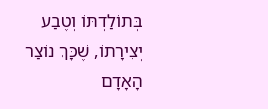בְּתוֹלַדְתּוֹ וְטֶבַע יְצִירָתוֹ, שֶׁכָּךְ נוֹצַר הָאָדָם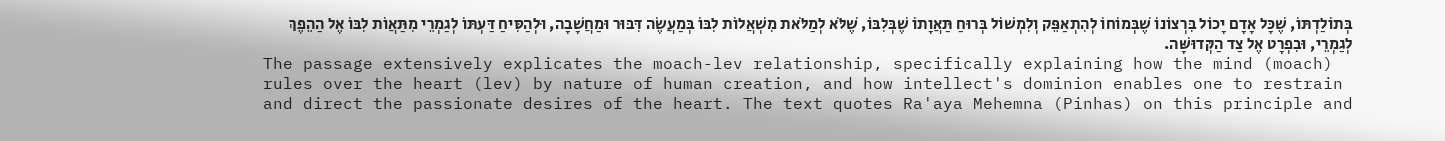בְּתוֹלַדְתּוֹ, שֶׁכָּל אָדָם יָכוֹל בִּרְצוֹנוֹ שֶׁבְּמוֹחוֹ לְהִתְאַפֵּק וְלִמְשׁוֹל בְּרוּחַ תַּאֲוָתוֹ שֶׁבְּלִבּוֹ, שֶׁלֹּא לְמַלֹּאת מִשְׁאֲלוֹת לִבּוֹ בְּמַעֲשֶׂה דִּבּוּר וּמַחֲשָׁבָה, וּלְהַסִּיחַ דַּעְתּוֹ לְגַמְרֵי מִתַּאֲוֹת לִבּוֹ אֶל הַהֵפֶךְ לְגַמְרֵי, וּבִפְרָט אֶל צַד הַקְּדוּשָּׁה.
The passage extensively explicates the moach-lev relationship, specifically explaining how the mind (moach) rules over the heart (lev) by nature of human creation, and how intellect's dominion enables one to restrain and direct the passionate desires of the heart. The text quotes Ra'aya Mehemna (Pinhas) on this principle and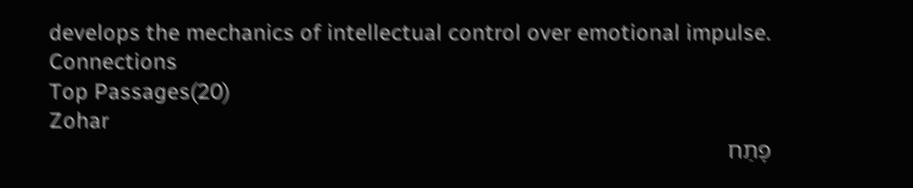develops the mechanics of intellectual control over emotional impulse.
Connections
Top Passages(20)
Zohar
פָּתַח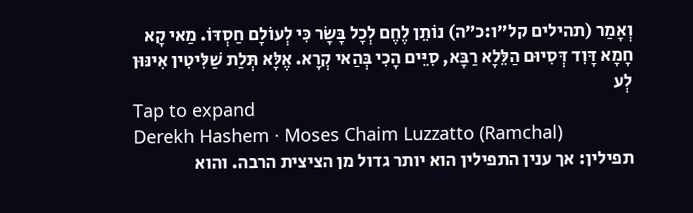וְאָמַר (תהילים קל״ו:כ״ה) נוֹתֵן לֶחֶם לְכָל בָּשָׂר כִּי לְעוֹלָם חַסְדּוֹ. מַאי קָא חָמָא דָּוִד דְּסִיוּם הַלֵּלָא רַבָּא, סִיֵּים הָכִי בְּהַאי קְרָא. אֶלָּא תְּלַת שַׁלִּיטִין אִינּוּן לְע
Tap to expand
Derekh Hashem · Moses Chaim Luzzatto (Ramchal)
תפילין: אך ענין התפילין הוא יותר גדול מן הציצית הרבה. והוא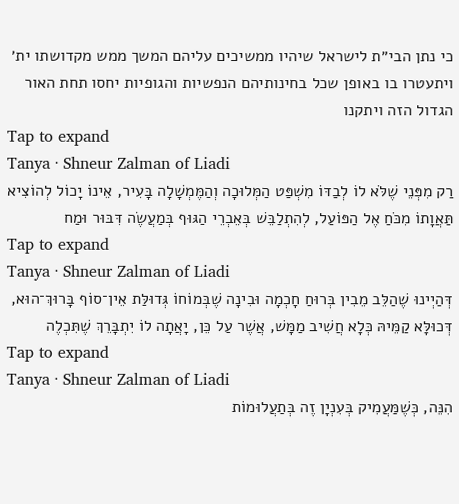כי נתן הבי״ת לישראל שיהיו ממשיכים עליהם המשך ממש מקדושתו ית׳ ויתעטרו בו באופן שכל בחינותיהם הנפשיות והגופיות יחסו תחת האור הגדול הזה ויתקנו
Tap to expand
Tanya · Shneur Zalman of Liadi
רַק מִפְּנֵי שֶׁלֹּא לוֹ לְבַדּוֹ מִשְׁפַּט הַמְּלוּכָה וְהַמֶּמְשָׁלָה בָּעִיר, אֵינוֹ יָכוֹל לְהוֹצִיא תַּאֲוָתוֹ מִכֹּחַ אֶל הַפּוֹעַל, לְהִתְלַבֵּשׁ בְּאֵבְרֵי הַגּוּף בְּמַעֲשֶׂה דִּבּוּר וּמַח
Tap to expand
Tanya · Shneur Zalman of Liadi
דְּהַיְינוּ שֶׁהַלֵּב מֵבִין בְּרוּחַ חָכְמָה וּבִינָה שֶׁבְּמוֹחוֹ גְּדוּלַּת אֵין־סוֹף בָּרוּךְ־הוּא, דְּכוּלָּא קַמֵּיהּ כְּלָא חֲשִׁיב מַמָּשׁ, אֲשֶׁר עַל כֵּן, יָאֲתָה לוֹ יִתְבָּרֵךְ שֶׁתִּכְלֶה
Tap to expand
Tanya · Shneur Zalman of Liadi
הִנֵּה, כְּשֶׁמַּעֲמִיק בְּעִנְיָן זֶה בְּתַעֲלוּמוֹת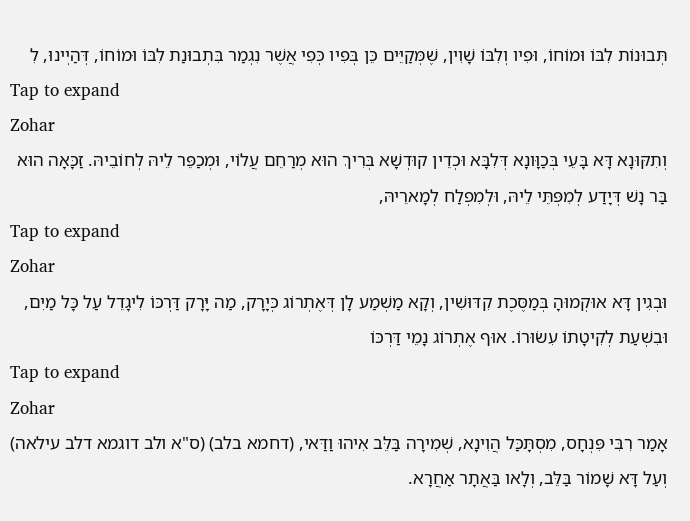תְּבוּנוֹת לִבּוֹ וּמוֹחוֹ, וּפִיו וְלִבּוֹ שָׁוִין, שֶׁמְּקַיֵּים כֵּן בְּפִיו כְּפִי אֲשֶׁר נִגְמַר בִּתְבוּנַת לִבּוֹ וּמוֹחוֹ, דְּהַיְינוּ, לִ
Tap to expand
Zohar
וְתִקּוּנָא דָּא בָּעֵי בְּכַוָּונָא דְּלִבָּא וּכְדֵין קוּדְשָׁא בְּרִיךְ הוּא מְרַחֵם עֲלוֹי, וּמְכַפֵּר לֵיהּ לְחוֹבֵיהּ. זַכָּאָה הוּא בַּר נָשׁ דְּיָדַע לְמִפְּתֵּי לֵיהּ, וּלְמִפְלַח לְמָארֵיהּ,
Tap to expand
Zohar
וּבְגִין דָּא אוּקְמוּהָ בְּמַסֶּכֶת קִדּוּשִׁין, וְקָא מַשְׁמַע לָן דְּאֶתְרוֹג כְּיָרָק, מַה יָּרָק דַּרְכּוֹ לִיגָדֵל עַל כָּל מַיִם, וּבִשְׁעַת לְקִיטָתוֹ עִשׂוּרוֹ. אוּף אֶתְרוֹג נָמֵי דַּרְכּוֹ
Tap to expand
Zohar
אָמַר רִבִּי פִּנְחָס, מִסְתָּכַּל הֲוִינָא, שְׁמִירָה בַּלֵּב אִיהוּ וַדַּאי, (דחמא בלב) (ס"א ולב דוגמא דלב עילאה) וְעַל דָּא שָׁמוֹר בַּלֵּב, וְלָאו בַּאֲתָר אַחֲרָא.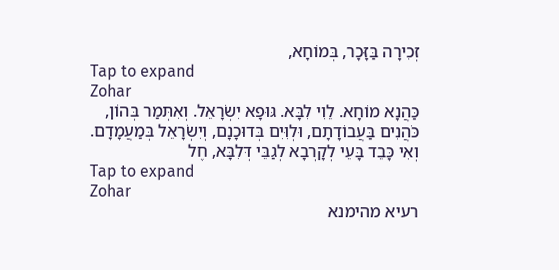זְכִירָה בַּזָּכָר, בְּמוֹחָא,
Tap to expand
Zohar
כַּהֲנָא מוֹחָא. לֵוִי לִבָּא. גּוּפָא יִשְׂרָאֵל. וְאִתְּמַר בְּהוֹן, כֹּהֲנִים בַּעֲבוֹדָתָם, וּלְוִּיִם בְּדוּכָנָם, וְיִשְׂרָאֵל בְּמַעֲמָדָם. וְאִי כָּבֵד בָּעֵי לְקָרְבָא לְגַבֵּי דְּלִבָּא, חֶל
Tap to expand
Zohar
רעיא מהימנא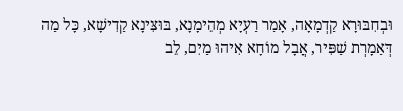וּבְחִבּוּרָא קַדְמָאָה, אָמַר רַעְיָא מְהֵימָנָא, בּוּצִּינָא קַדִישָׁא, כָּל מַה דְּאַמָרְת שַׁפִּיר, אֲבָל מוֹחָא אִיהוּ מַיִם, לֵב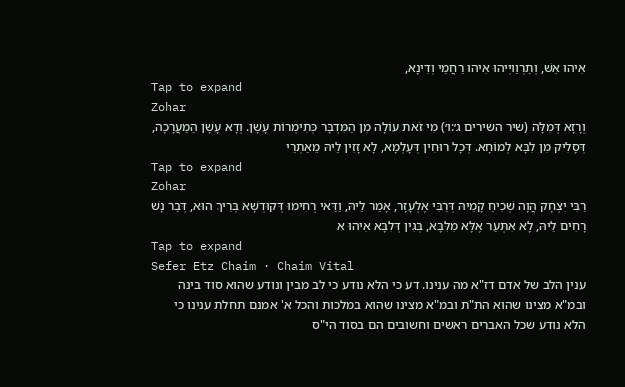אִיהוּ אֵשׁ, וְתַרְוַויְיהוּ אִיהוּ רַחֲמֵי וְדִינָא,
Tap to expand
Zohar
וְרָזָא דְּמִלָּה (שיר השירים ג׳:ו׳) מִי זֹאת עוֹלָה מִן הַמִּדְבָּר כְּתִימְרוֹת עָשָׁן. וְדָא עָשָׁן הַמַעֲרָכָה, דְּסָלִיק מִן לִבָּא לְמוֹחָא. דְּכָל רוּחִין דְּעָלְמָא, לָא זָזִין לֵיהּ מֵאַתְרֵי
Tap to expand
Zohar
רַבִּי יִצְחָק הֲוָה שְׁכִיחַ קָמֵיהּ דְּרַבִּי אֶלְעָזָר, אָמַר לֵיהּ, וַדַּאי רְחִימוּ דְּקוּדְשָׁא בְּרִיךְ הוּא, דְּבַר נָשׁ רָחִים לֵיהּ, לָא אִתְּעַר אֶלָּא מִלִּבָּא, בְּגִין דְּלִבָּא אִיהוּ א
Tap to expand
Sefer Etz Chaim · Chaim Vital
ענין הלב של אדם דז"א מה ענינו. דע כי הלא נודע כי לב מבין ונודע שהוא סוד בינה ובמ"א מצינו שהוא הת"ת ובמ"א מצינו שהוא במלכות והכל א' אמנם תחלת ענינו כי הלא נודע שכל האברים ראשים וחשובים הם בסוד הי"ס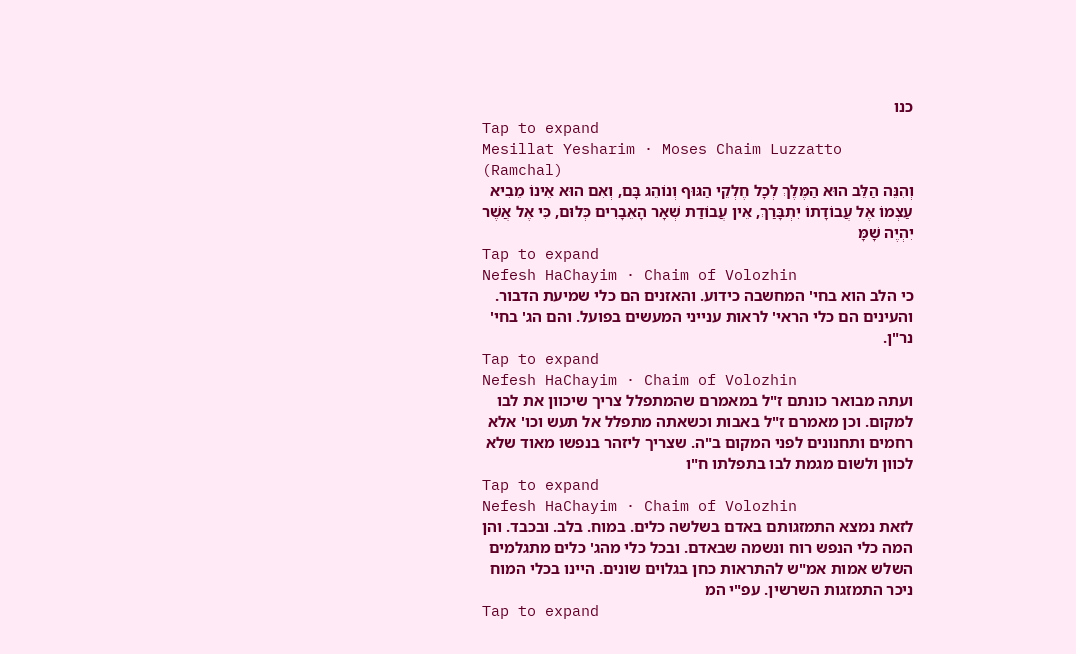כנו
Tap to expand
Mesillat Yesharim · Moses Chaim Luzzatto (Ramchal)
וְהִנֵּה הַלֵּב הוּא הַמֶּלֶךְ לְכָל חֶלְקֵי הַגּוּף וְנוֹהֵג בָּם, וְאִם הוּא אֵינוֹ מֵבִיא עַצְמוֹ אֶל עֲבוֹדָתוֹ יִתְבָּרַךְ, אֵין עֲבוֹדַת שְׁאָר הָאֵבָרִים כְּלוּם, כִּי אֶל אֲשֶׁר יִהְיֶה שָׁמָּ
Tap to expand
Nefesh HaChayim · Chaim of Volozhin
כי הלב הוא בחי' המחשבה כידוע. והאזנים הם כלי שמיעת הדבור. והעינים הם כלי הראי' לראות ענייני המעשים בפועל. והם הג' בחי' נר"ן.
Tap to expand
Nefesh HaChayim · Chaim of Volozhin
ועתה מבואר כונתם ז"ל במאמרם שהמתפלל צריך שיכוון את לבו למקום. וכן מאמרם ז"ל באבות וכשאתה מתפלל אל תעש וכו' אלא רחמים ותחנונים לפני המקום ב"ה. שצריך ליזהר בנפשו מאוד שלא לכוון ולשום מגמת לבו בתפלתו ח"ו
Tap to expand
Nefesh HaChayim · Chaim of Volozhin
לזאת נמצא התמזגותם באדם בשלשה כלים. במוח. בלב. ובכבד. והן המה כלי הנפש רוח ונשמה שבאדם. ובכל כלי מהג' כלים מתגלמים השלש אמות אמ"ש להתראות כחן בגלוים שונים. היינו בכלי המוח ניכר התמזגות השרשין. עפ"י המ
Tap to expand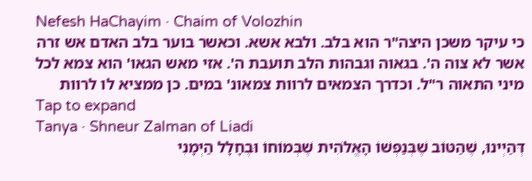Nefesh HaChayim · Chaim of Volozhin
כי עיקר משכן היצה"ר הוא בלב. ולבא אשא. וכאשר בוער בלב האדם אש זרה אשר לא צוה ה'. בגאוה וגבהות הלב תועבת ה'. אזי מאש הגאו' הוא צמא לכל מיני התאוה ר"ל. וכדרך הצמאים לרוות צמאונ' במים. כן ממציא לו לרוות
Tap to expand
Tanya · Shneur Zalman of Liadi
דְּהַיְינוּ, שֶׁהַטּוֹב שֶׁבְּנַפְשׁוֹ הָאֱלֹהִית שֶׁבְּמוֹחוֹ וּבֶחָלָל הַיְמָנִי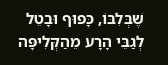שֶׁבְּלִבּוֹ, כָּפוּף וּבָטֵל לְגַבֵּי הָרָע מֵהַקְּלִיפָּה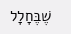שֶׁבֶּחָלָל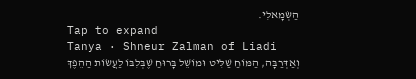הַשְּׂמָאלִי.
Tap to expand
Tanya · Shneur Zalman of Liadi
וְאַדְּרַבָּה, הַמּוֹחַ שַׁלִּיט וּמוֹשֵׁל בָּרוּחַ שֶׁבְּלִבּוֹ לַעֲשׂוֹת הַהֵפֶךְ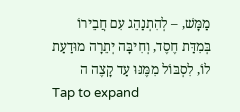מַמָּשׁ, – לְהִתְנַהֵג עִם חֲבֵירוֹ בְּמִדַּת חֶסֶד, וְחִיבָּה יְתֵרָה מוּדַעַת לוֹ, לִסְבּוֹל מִמֶּנּוּ עַד קָצֶה ה
Tap to expand